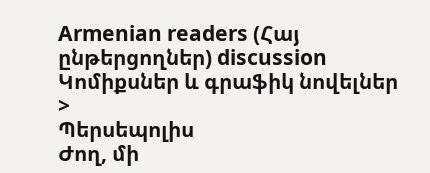Armenian readers (Հայ ընթերցողներ) discussion
Կոմիքսներ և գրաֆիկ նովելներ
>
Պերսեպոլիս
Ժող, մի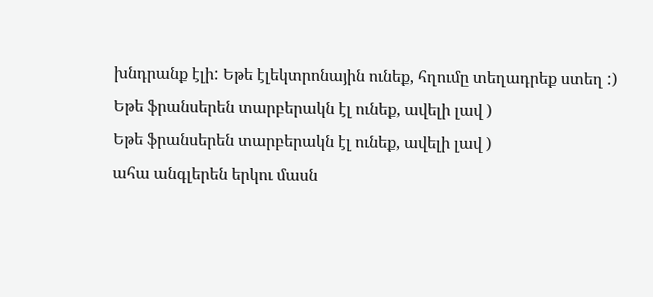խնդրանք էլի: Եթե էլեկտրոնային ունեք, հղումը տեղադրեք ստեղ :)
Եթե ֆրանսերեն տարբերակն էլ ունեք, ավելի լավ )
Եթե ֆրանսերեն տարբերակն էլ ունեք, ավելի լավ )
ահա անգլերեն երկու մասն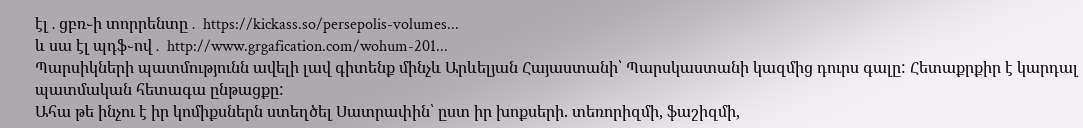էլ․ցբռ֊ի տորրենտը․ https://kickass.so/persepolis-volumes...
և սա էլ պդֆ֊ով․ http://www.grgafication.com/wohum-201...
Պարսիկների պատմությունն ավելի լավ գիտենք մինչև Արևելյան Հայաստանի՝ Պարսկաստանի կազմից դուրս գալը: Հետաքրքիր է կարդալ պատմական հետագա ընթացքը:
Ահա թե ինչու է իր կոմիքսներն ստեղծել Սատրափին՝ ըստ իր խոքսերի. տեռորիզմի, ֆաշիզմի,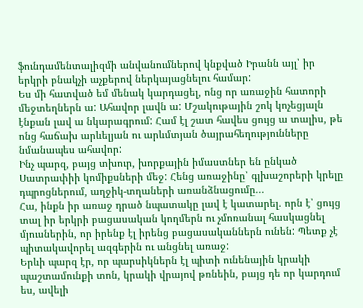ֆունդամենտալիզմի անվանումներով կնքված Իրանն այլ՝ իր երկրի բնակչի աչքերով ներկայացնելու համար:
Ես մի հատված եմ մենակ կարդացել, ոնց որ առաջին հատորի մեջտեղներն ա: Ահավոր լավն ա: Մշակութային շոկ կոչեցյալն էնքան լավ ա նկարագրում: Համ էլ շատ հավես ցույց ա տալիս, թե ոնց հաճախ արևելյան ու արևմտյան ծայրահեղությունները նմանապես ահավոր:
Ինչ պարզ, բայց տխուր, խորքային իմաստներ են ընկած Սատրափիի կոմիքսների մեջ: Հենց առաջինը՝ գլխաշորերի կրելը դպրոցներում, աղջիկ-տղաների առանձնացումը...
Հա, ինքն իր առաջ դրած նպատակը լավ է կատարել. որն է՝ ցույց տալ իր երկրի բացասական կողմերն ու չմոռանալ հասկացնել մյուսներին, որ իրենք էլ իրենց բացասականներն ունեն: Պետք չէ պիտակավորել ազգերին ու անցնել առաջ:
Երևի պարզ էր, որ պարսիկներն էլ պիտի ունենային կրակի պաշտամունքի տոն, կրակի վրայով թռնեին, բայց դե որ կարդում ես, ավելի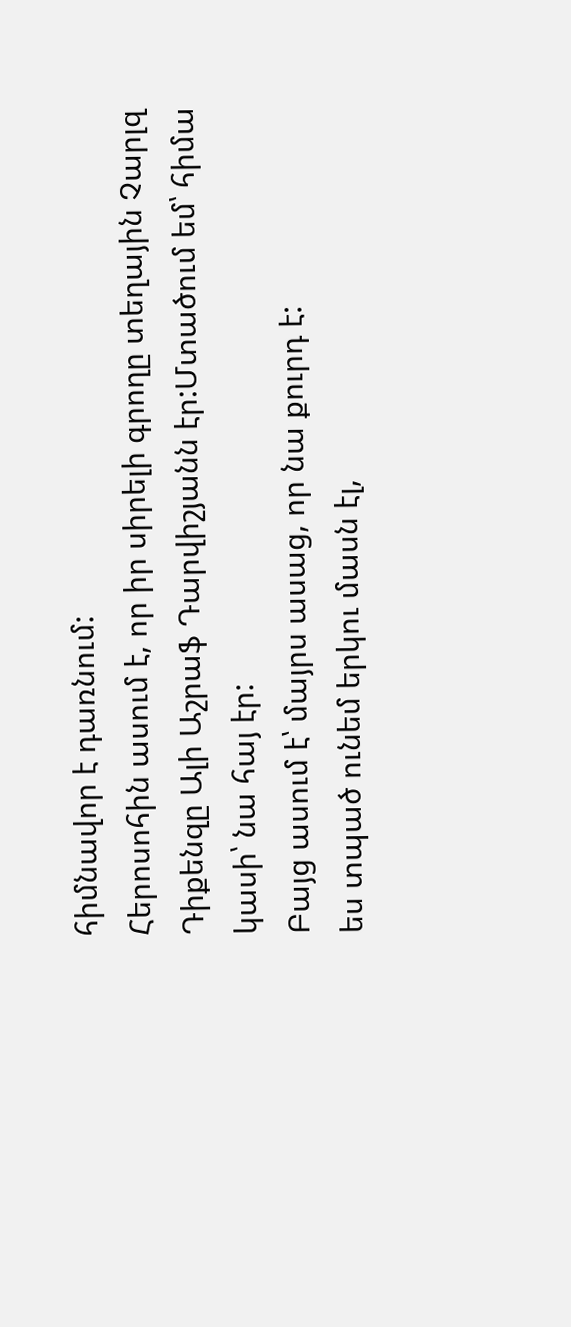հիմնավոր է դառնում:
Հերոսոհին ասում է, որ իր սիրելի գրողը տեղային Չարլզ Դիքենզը Ալի Աշրաֆ Դարվիշյանն էր:Մտածում եմ՝ հիմա կասի՝ նա հայ էր:
Բայց ասում է՝ մայրս ասաց, որ նա քուրդ է:
ես տպած ունեմ երկու մասն էլ,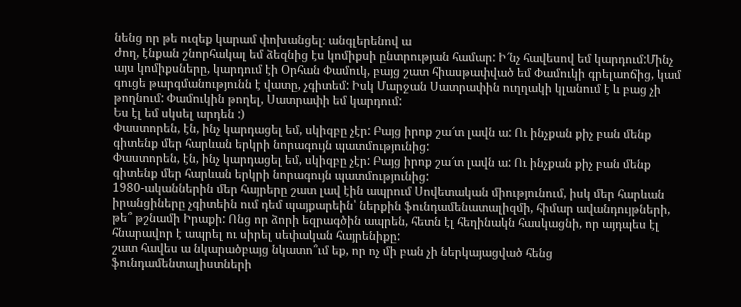նենց որ թե ուզեք կարամ փոխանցել։ անգլերենով ա
Ժող, էնքան շնորհակալ եմ ձեզնից էս կոմիքսի ընտրության համար: Ի՜նչ հավեսով եմ կարդում:Մինչ այս կոմիքսները, կարդում էի Օրհան Փամուկ, բայց շատ հիասթափված եմ Փամուկի գրելաոճից, կամ գուցե թարգմանությունն է վատը, չգիտեմ: Իսկ Մարջան Սատրափին ուղղակի կլանում է և բաց չի թողնում: Փամուկին թողել, Սատրափի եմ կարդում:
Ես էլ եմ սկսել արդեն :)
Փաստորեն, էն, ինչ կարդացել եմ, սկիզբը չէր: Բայց իրոք շա՜տ լավն ա: Ու ինչքան քիչ բան մենք գիտենք մեր հարևան երկրի նորագույն պատմությունից:
Փաստորեն, էն, ինչ կարդացել եմ, սկիզբը չէր: Բայց իրոք շա՜տ լավն ա: Ու ինչքան քիչ բան մենք գիտենք մեր հարևան երկրի նորագույն պատմությունից:
1980-ականներին մեր հայրերը շատ լավ էին ապրում Սովետական միությունում, իսկ մեր հարևան իրանցիները չգիտեին ում դեմ պայքարեին՝ ներքին ֆունդամենատալիզմի, հիմար ավանդույթների, թե՞ թշնամի Իրաքի: Ոնց որ ձորի եզրագծին ապրեն, հետն էլ հեղինակն հասկացնի, որ այդպես էլ հնարավոր է ապրել ու սիրել սեփական հայրենիքը:
շատ հավես ա նկարածբայց նկատո՞ւմ եք, որ ոչ մի բան չի ներկայացված հենց ֆունդամենտալիստների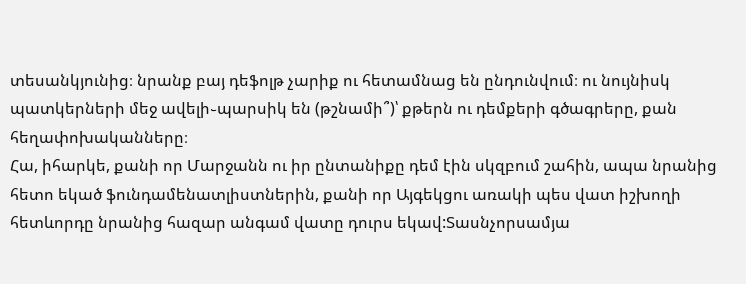տեսանկյունից։ նրանք բայ դեֆոլթ չարիք ու հետամնաց են ընդունվում։ ու նույնիսկ պատկերների մեջ ավելի֊պարսիկ են (թշնամի՞)՝ քթերն ու դեմքերի գծագրերը, քան հեղափոխականները։
Հա, իհարկե, քանի որ Մարջանն ու իր ընտանիքը դեմ էին սկզբում շահին, ապա նրանից հետո եկած ֆունդամենատլիստներին, քանի որ Այգեկցու առակի պես վատ իշխողի հետևորդը նրանից հազար անգամ վատը դուրս եկավ:Տասնչորսամյա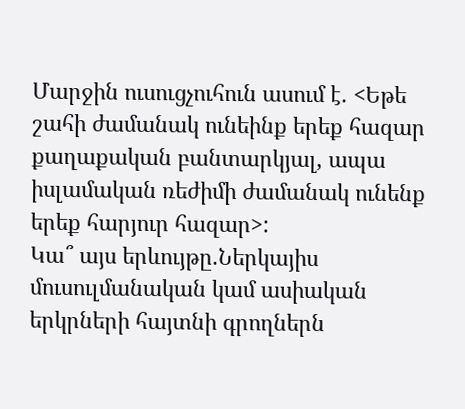Մարջին ուսուցչուհուն ասում է. <Եթե շահի ժամանակ ունեինք երեք հազար քաղաքական բանտարկյալ, ապա իսլամական ռեժիմի ժամանակ ունենք երեք հարյուր հազար>:
Կա՞ այս երևույթը.Ներկայիս մուսուլմանական կամ ասիական երկրների հայտնի գրողներն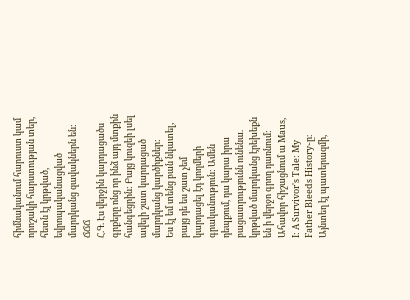հիմնականում հարուստ կամ որոշակի հարստության տեր, հետն էլ կրթված, եվրոպականացված մարդկանց զավակներն են: ՃՃՃ
Հ.Գ. Էս վերջին կարդացածս գրքերը ոնց որ ինձ այդ մտքին հանգեցրին: Բայց կուզեի լսել ավելի շատ կարդացած մարդկանց կարծիքներ:
Ես էլ եմ տենց բան նկատել, բայց դե ես շատ չեմ կարդացել էդ կողմերի գրականություն: Ամեն դեպքում, դա կարա իրա բացատրությունն ունենա. կրթված մարդկանց էրեխեքն են ի վերջո գրող դառնում:
Ահավոր հիշացնում ա Maus, I: A Survivor's Tale: My Father Bleeds History֊ը։ Այնտեղ էլ պատերազմի,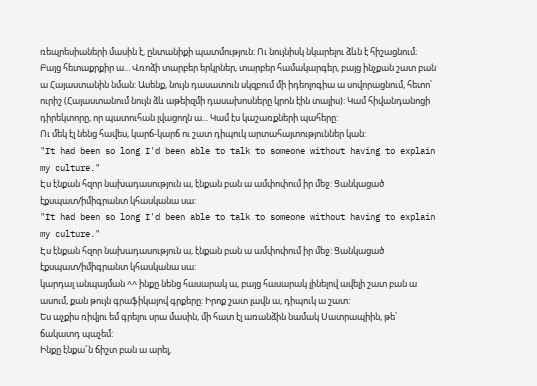ռեպրեսիաների մասին է, ընտանիքի պատմություն։ Ու նույնիսկ նկարելու ձևն է հիշացնում։
Բայց հետաքրքիր ա... Վռոձի տարբեր երկրներ, տարբեր համակարգեր, բայց ինչքան շատ բան ա Հայաստանին նման: Ասենք, նույն դասատուն սկզբում մի իդեոլոգիա ա սովորացնում, հետո՝ ուրիշ (Հայաստանում նույն ձև աթեիզմի դասախոսները կրոն էին տալիս): Կամ հիվանդանոցի դիրեկտորը, որ պատուհան լվացողն ա... Կամ էս կաշառքների պահերը:
Ու մեկ էլ նենց հավես, կարճ-կարճ ու շատ դիպուկ արտահայտություններ կան:
"It had been so long I'd been able to talk to someone without having to explain my culture."
Էս էնքան հզոր նախադասություն ա, էնքան բան ա ամփոփում իր մեջ: Ցանկացած էքսպատ/իմիգրանտ կհասկանա սա:
"It had been so long I'd been able to talk to someone without having to explain my culture."
Էս էնքան հզոր նախադասություն ա, էնքան բան ա ամփոփում իր մեջ: Ցանկացած էքսպատ/իմիգրանտ կհասկանա սա:
կարդալ անպայման ^^ ինքը նենց հասարակ ա, բայց հասարակ լինելով ավելի շատ բան ա ասում, քան թույն գրաֆիկայով գրքերը: Իրոք շատ լավն ա, դիպուկ ա շատ:
Ես աչքիս ռիվյու եմ գրելու սրա մասին, մի հատ էլ առանձին նամակ Սատրապիին, թե՝ ճակատդ պաչեմ:
Ինքը էնքա՜ն ճիշտ բան ա արել,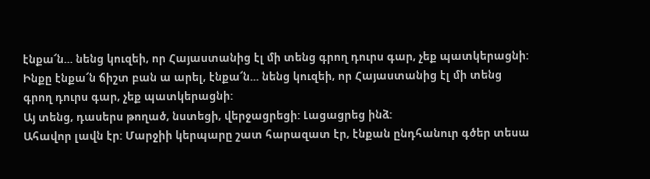էնքա՜ն... նենց կուզեի, որ Հայաստանից էլ մի տենց գրող դուրս գար, չեք պատկերացնի:
Ինքը էնքա՜ն ճիշտ բան ա արել, էնքա՜ն... նենց կուզեի, որ Հայաստանից էլ մի տենց գրող դուրս գար, չեք պատկերացնի:
Այ տենց, դասերս թողած, նստեցի, վերջացրեցի: Լացացրեց ինձ:
Ահավոր լավն էր: Մարջիի կերպարը շատ հարազատ էր, էնքան ընդհանուր գծեր տեսա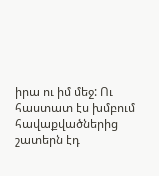իրա ու իմ մեջ: Ու հաստատ էս խմբում հավաքվածներից շատերն էդ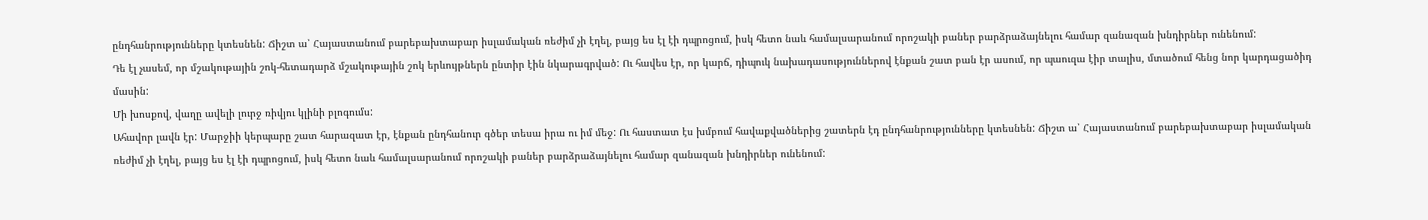ընդհանրությունները կտեսնեն: Ճիշտ ա՝ Հայաստանում բարեբախտաբար իսլամական ռեժիմ չի էղել, բայց ես էլ էի դպրոցում, իսկ հետո նաև համալսարանում որոշակի բաներ բարձրաձայնելու համար զանազան խնդիրներ ունենում:
Դե էլ չասեմ, որ մշակութային շոկ-հետադարձ մշակութային շոկ երևույթներն ընտիր էին նկարագրված: Ու հավես էր, որ կարճ, դիպուկ նախադասություններով էնքան շատ բան էր ասում, որ պաուզա էիր տալիս, մտածում հենց նոր կարդացածիդ մասին:
Մի խոսքով, վաղը ավելի լուրջ ռիվյու կլինի բլոգումս:
Ահավոր լավն էր: Մարջիի կերպարը շատ հարազատ էր, էնքան ընդհանուր գծեր տեսա իրա ու իմ մեջ: Ու հաստատ էս խմբում հավաքվածներից շատերն էդ ընդհանրությունները կտեսնեն: Ճիշտ ա՝ Հայաստանում բարեբախտաբար իսլամական ռեժիմ չի էղել, բայց ես էլ էի դպրոցում, իսկ հետո նաև համալսարանում որոշակի բաներ բարձրաձայնելու համար զանազան խնդիրներ ունենում: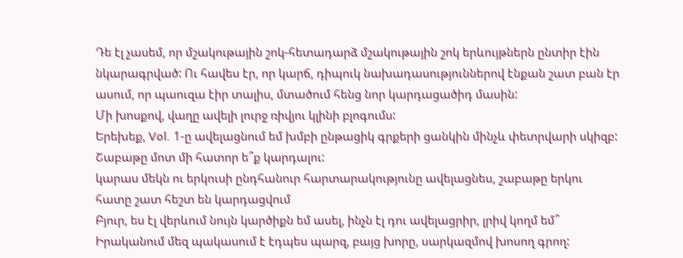Դե էլ չասեմ, որ մշակութային շոկ-հետադարձ մշակութային շոկ երևույթներն ընտիր էին նկարագրված: Ու հավես էր, որ կարճ, դիպուկ նախադասություններով էնքան շատ բան էր ասում, որ պաուզա էիր տալիս, մտածում հենց նոր կարդացածիդ մասին:
Մի խոսքով, վաղը ավելի լուրջ ռիվյու կլինի բլոգումս:
Երեխեք, Vol. 1-ը ավելացնում եմ խմբի ընթացիկ գրքերի ցանկին մինչև փետրվարի սկիզբ: Շաբաթը մոտ մի հատոր ե՞ք կարդալու:
կարաս մեկն ու երկուսի ընդհանուր հարտարակությունը ավելացնես, շաբաթը երկու հատը շատ հեշտ են կարդացվում
Բյուր, ես էլ վերևում նույն կարծիքն եմ ասել, ինչն էլ դու ավելացրիր, լրիվ կողմ եմ՞ Իրականում մեզ պակասում է էդպես պարզ, բայց խորը, սարկազմով խոսող գրող: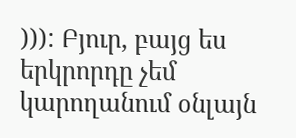))): Բյուր, բայց ես երկրորդը չեմ կարողանում օնլայն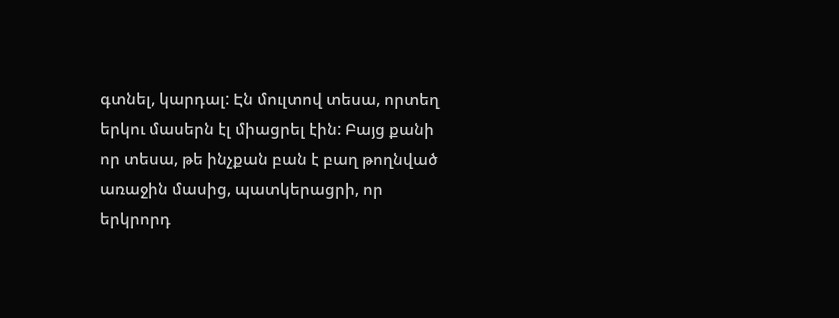գտնել, կարդալ: Էն մուլտով տեսա, որտեղ երկու մասերն էլ միացրել էին: Բայց քանի որ տեսա, թե ինչքան բան է բաղ թողնված առաջին մասից, պատկերացրի, որ երկրորդ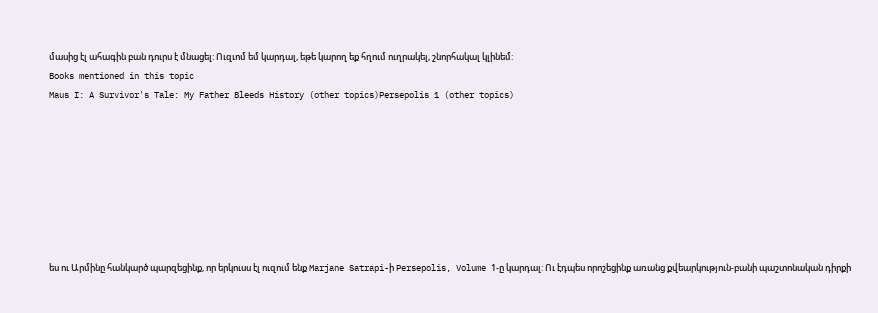մասից էլ ահագին բան դուրս է մնացել: Ուզւոմ եմ կարդալ, եթե կարող եք հղում ուղրակել, շնորհակալ կլինեմ:
Books mentioned in this topic
Maus I: A Survivor's Tale: My Father Bleeds History (other topics)Persepolis 1 (other topics)








ես ու Արմինը հանկարծ պարզեցինք, որ երկուսս էլ ուզում ենք Marjane Satrapi-ի Persepolis, Volume 1-ը կարդալ: Ու էդպես որոշեցինք առանց քվեարկություն-բանի պաշտոնական դիրքի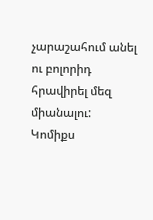չարաշահում անել ու բոլորիդ հրավիրել մեզ միանալու:
Կոմիքս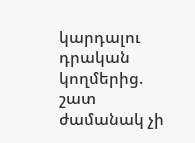կարդալու դրական կողմերից. շատ ժամանակ չի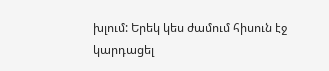խլում: Երեկ կես ժամում հիսուն էջ կարդացել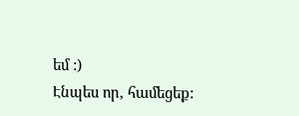եմ :)
Էնպես որ, համեցեք: